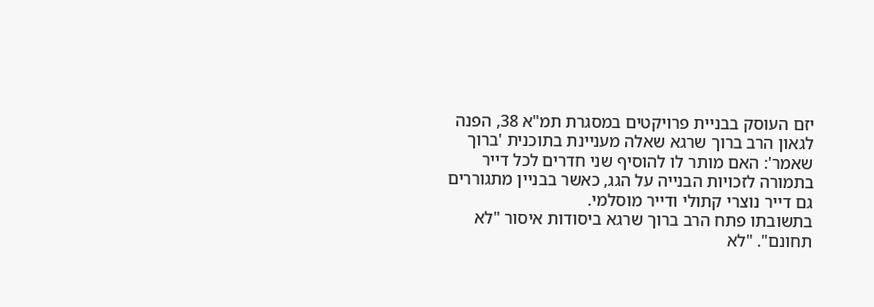יזם העוסק בבניית פרויקטים במסגרת תמ"א 38, הפנה לגאון הרב ברוך שרגא שאלה מעניינת בתוכנית 'ברוך שאמר': האם מותר לו להוסיף שני חדרים לכל דייר בתמורה לזכויות הבנייה על הגג, כאשר בבניין מתגוררים גם דייר נוצרי קתולי ודייר מוסלמי.
בתשובתו פתח הרב ברוך שרגא ביסודות איסור "לא תחונם". "לא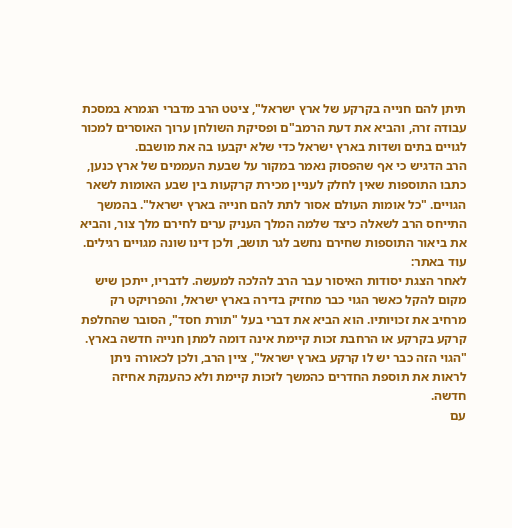תיתן להם חנייה בקרקע של ארץ ישראל", ציטט הרב מדברי הגמרא במסכת עבודה זרה, והביא את דעת הרמב"ם ופסיקת השולחן ערוך האוסרים למכור לגויים בתים ושדות בארץ ישראל כדי שלא יקבעו בה את מושבם.
הרב הדגיש כי אף שהפסוק נאמר במקור על שבעת העממים של ארץ כנען, כתבו התוספות שאין לחלק לעניין מכירת קרקעות בין שבע האומות לשאר הגויים. "כל אומות העולם אסור לתת להם חנייה בארץ ישראל". בהמשך התייחס הרב לשאלה כיצד שלמה המלך העניק ערים לחירם מלך צור, והביא את ביאור התוספות שחירם נחשב לגר תושב, ולכן דינו שונה מגויים רגילים.
עוד באתר:
לאחר הצגת יסודות האיסור עבר הרב להלכה למעשה. לדבריו, ייתכן שיש מקום להקל כאשר הגוי כבר מחזיק בדירה בארץ ישראל, והפרויקט רק מרחיב את זכויותיו. הוא הביא את דברי בעל "תורת חסד", הסובר שהחלפת קרקע בקרקע או הרחבת זכות קיימת אינה דומה למתן חנייה חדשה בארץ. "הגוי הזה כבר יש לו קרקע בארץ ישראל", ציין הרב, ולכן לכאורה ניתן לראות את תוספת החדרים כהמשך לזכות קיימת ולא כהענקת אחיזה חדשה.
עם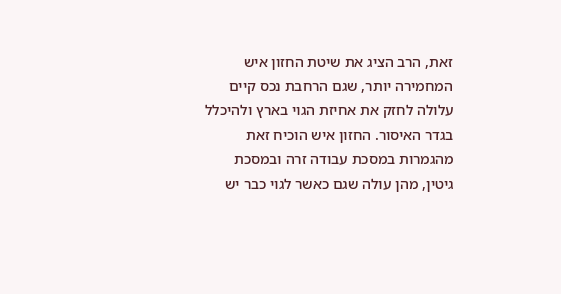זאת, הרב הציג את שיטת החזון איש המחמירה יותר, שגם הרחבת נכס קיים עלולה לחזק את אחיזת הגוי בארץ ולהיכלל בגדר האיסור. החזון איש הוכיח זאת מהגמרות במסכת עבודה זרה ובמסכת גיטין, מהן עולה שגם כאשר לגוי כבר יש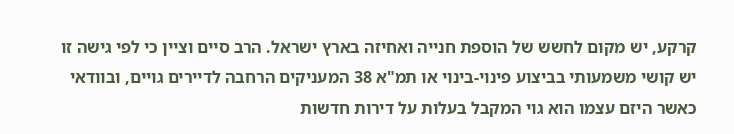קרקע, יש מקום לחשש של הוספת חנייה ואחיזה בארץ ישראל. הרב סיים וציין כי לפי גישה זו יש קושי משמעותי בביצוע פינוי-בינוי או תמ"א 38 המעניקים הרחבה לדיירים גויים, ובוודאי כאשר היזם עצמו הוא גוי המקבל בעלות על דירות חדשות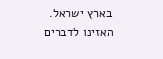בארץ ישראל.
האזינו לדברים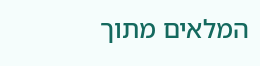המלאים מתוך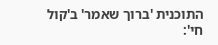התוכנית 'ברוך שאמר' ב'קול חי':